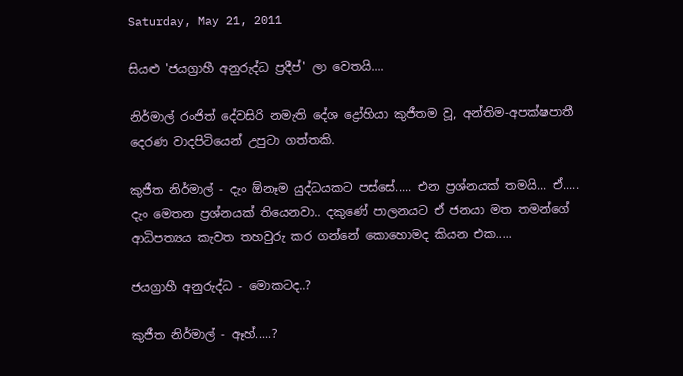Saturday, May 21, 2011

සියළු 'ජයග්‍රාහී අනුරුද්ධ ප්‍රදීප්' ලා වෙතයි....

නිර්මාල් රංජිත් දේවසිරි නමැති දේශ ද්‍රෝහියා කුජීතම වූ, අන්තිම-අපක්ෂපාතී දෙරණ වාදපිටියෙන් උපුටා ගත්තකි.

කුජීත නිර්මාල් - දැං ඕනෑම යුද්ධයකට පස්සේ..... එන ප්‍රශ්නයක් තමයි... ඒ..... දැං මෙතන ප්‍රශ්නයක් තියෙනවා.. දකුණේ පාලනයට ඒ ජනයා මත තමන්ගේ ආධිපත්‍යය කැවත තහවුරු කර ගන්නේ කොහොමද කියන එක.....

ජයග්‍රාහී අනුරුද්ධ - මොකටද..?

කුජීත නිර්මාල් - ඈහ්.....?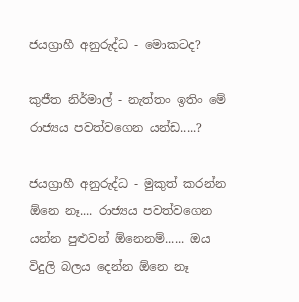ජයග්‍රාහී අනුරුද්ධ - මොකටද?

කුජීත නිර්මාල් - නැත්තං ඉතිං මේ රාජ්‍යය පවත්වගෙන යන්ඩ.....?

ජයග්‍රාහී අනුරුද්ධ - මුකුත් කරන්න ඕනෙ නෑ.... රාජ්‍යය පවත්වගෙන යන්න පුළුවන් ඕනෙනම්...... ඔය විදුලි බලය දෙන්න ඕනෙ නෑ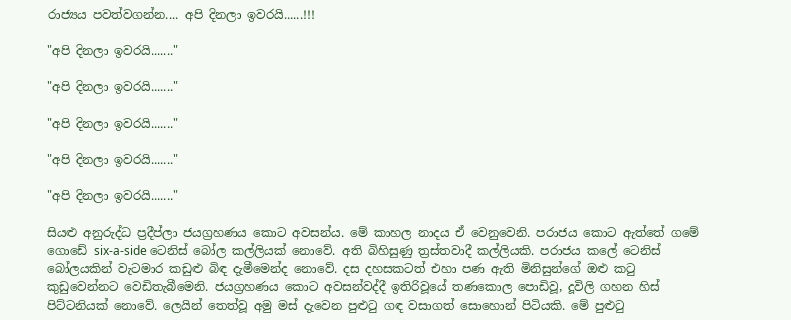රාජ්‍යය පවත්වගන්න.... අපි දිනලා ඉවරයි......!!!

"අපි දිනලා ඉවරයි......."

"අපි දිනලා ඉවරයි......."

"අපි දිනලා ඉවරයි......."

"අපි දිනලා ඉවරයි......."

"අපි දිනලා ඉවරයි......."

සියළු අනුරුද්ධ ප්‍රදීප්ලා ජයග්‍රහණය කොට අවසන්ය. මේ කාහල නාදය ඒ වෙනුවෙනි. පරාජය කොට ඇත්තේ ගමේ ගොඩේ six-a-side ටෙනිස් බෝල කල්ලියක් නොවේ. අති බිහිසුණු ත්‍රස්තවාදී කල්ලියකි. පරාජය කලේ ටෙනිස් බෝලයකින් වැටමාර කඩුළු බිඳ දැමීමෙන්ද නොවේ. දස දහසකටත් එහා පණ ඇති මිනිසුන්ගේ ඔළු කටු කුඩුවෙන්නට වෙඩිතැබීමෙනි. ජයග්‍රහණය කොට අවසන්වද්දී ඉතිරිවූයේ තණකොල පොඩිවූ, දූවිලි ගහන හිස් පිට්ටනියක් නොවේ. ලෙයින් තෙත්වූ අමු මස් දැවෙන පුළුටු ගඳ වසාගත් සොහොන් පිටියකි. මේ පුළුටු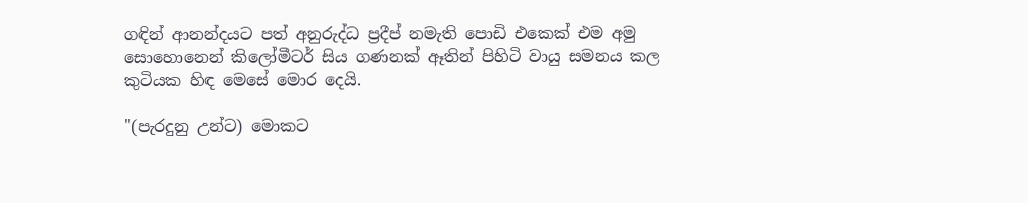ගඳින් ආනන්දයට පත් අනුරුද්ධ ප්‍රදීප් නමැති පොඩි එකෙක් එම අමු සොහොනෙන් කිලෝමීටර් සිය ගණනක් ඈතින් පිහිටි වායු සමනය කල කුටියක හිඳ මෙසේ මොර දෙයි.

"(පැරදුනු උන්ට) මොකට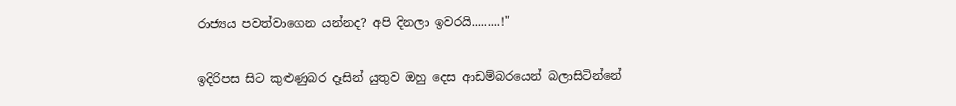රාජ්‍යය පවත්වාගෙන යන්නද? අපි දිනලා ඉවරයි.........!"

ඉදිරිපස සිට කුළුණුබර දෑසින් යුතුව ඔහු දෙස ආඩම්බරයෙන් බලාසිටින්නේ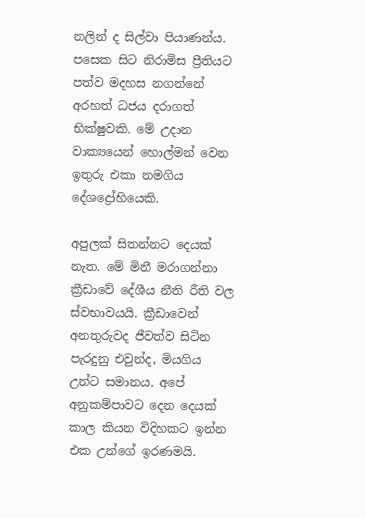නලින් ද සිල්වා පියාණන්ය. පසෙක සිට නිරාමිස ප්‍රීතියට පත්ව මදහස නගන්නේ අරහත් ධජය දරාගත් භික්ෂුවකි. මේ උදාන වාක්‍යයෙන් හොල්මන් වෙන ඉතුරු එකා නමගිය දේශද්‍රෝහියෙකි.

අපුලක් සිතන්නට දෙයක් නැත. මේ මිනී මරාගන්නා ක්‍රීඩාවේ දේශීය නීති රීති වල ස්වභාවයයි. ක්‍රීඩාවෙන් අනතුරුවද ජීවත්ව සිටින පැරදුනු එවුන්ද, මියගිය උන්ට සමානය. අපේ අනුකම්පාවට දෙන දෙයක් කාල කියන විදිහකට ඉන්න එක උන්ගේ ඉරණමයි.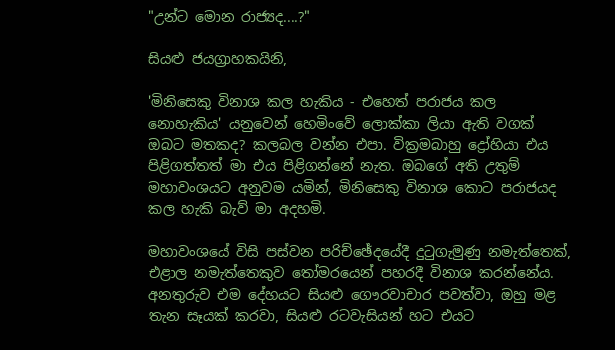"උන්ට මොන රාජ්‍යද....?"

සියළු ජයග්‍රාහකයිනි,

'මිනිසෙකු විනාශ කල හැකිය - එහෙත් පරාජය කල නොහැකිය' යනුවෙන් හෙමිංවේ ලොක්කා ලියා ඇති වගක් ඔබට මතකද? කලබල වන්න එපා. වික්‍රමබාහු ද්‍රෝහියා එය පිළිගත්තත් මා එය පිළිගන්නේ නැත. ඔබගේ අති උතුම් මහාවංශයට අනුවම යමින්, මිනිසෙකු විනාශ කොට පරාජයද කල හැකි බැව් මා අදහමි.

මහාවංශයේ විසි පස්වන පරිච්ඡේදයේදී දුටුගැමුණු නමැත්තෙක්, එළාල නමැත්තෙකුව තෝමරයෙන් පහරදී විනාශ කරන්නේය. අනතුරුව එම දේහයට සියළු ගෞරවාචාර පවත්වා, ඔහු මළ තැන සෑයක් කරවා, සියළු රටවැසියන් හට එයට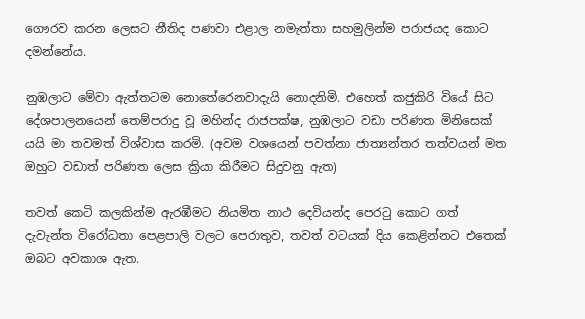ගෞරව කරන ලෙසට නීතිද පණවා එළාල නමැත්තා සහමුලින්ම පරාජයද කොට දමන්නේය.

නුඹලාට මේවා ඇත්තටම නොතේරෙනවාදැයි නොදනිමි. එහෙත් කජුකිරි වියේ සිට දේශපාලනයෙන් තෙම්පරාදු වූ මහින්ද රාජපක්ෂ, නුඹලාට වඩා පරිණත මිනිසෙක් යයි මා තවමත් විශ්වාස කරමි. (අවම වශයෙන් පවත්නා ජාත්‍යන්තර තත්වයන් මත ඔහුට වඩාත් පරිණත ලෙස ක්‍රියා කිරීමට සිදුවනු ඇත)

තවත් කෙටි කලකින්ම ඇරඹීමට නියමිත නාථ දෙවියන්ද පෙරටු කොට ගත් දැවැන්ත විරෝධතා පෙළපාලි වලට පෙරාතුව, තවත් වටයක් දිය කෙළින්නට එතෙක් ඔබට අවකාශ ඇත.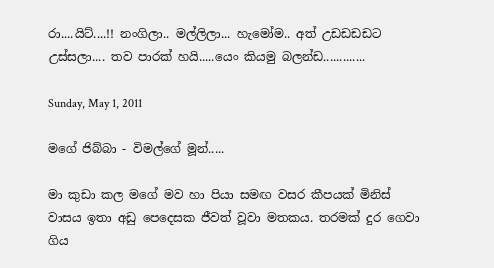රා....යිට්....!! නංගිලා.. මල්ලිලා... හැමෝම.. අත් උඩඩඩඩට උස්සලා.... තව පාරක් හයි.....යෙං කියමු බලන්ඩ.............

Sunday, May 1, 2011

මගේ ජිබ්බා - විමල්ගේ මූන්.....

මා කුඩා කල මගේ මව හා පියා සමඟ වසර කීපයක් මිනිස් වාසය ඉතා අඩු පෙදෙසක ජීවත් වූවා මතකය. තරමක් දුර ගෙවා ගිය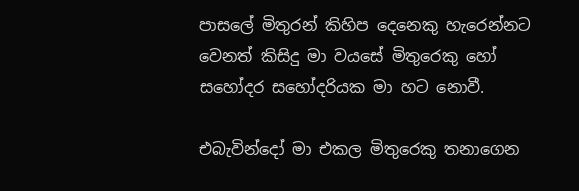පාසලේ මිතුරන් කිහිප දෙනෙකු හැරෙන්නට වෙනත් කිසිදු මා වයසේ මිතුරෙකු හෝ සහෝදර සහෝදරියක මා හට නොවී.

එබැවින්දෝ මා එකල මිතුරෙකු තනාගෙන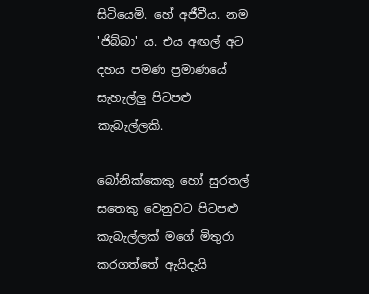සිටියෙමි. හේ අජීවීය. නම 'ජිබ්බා' ය. එය අඟල් අට දහය පමණ ප්‍රමාණයේ සැහැල්ලු පිටපළු කැබැල්ලකි.

බෝනික්කෙකු හෝ සුරතල් සතෙකු වෙනුවට පිටපළු කැබැල්ලක් මගේ මිතුරා කරගත්තේ ඇයිදැයි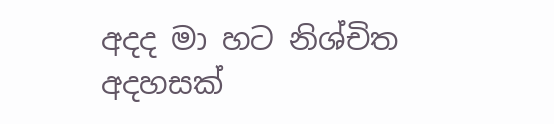අදද මා හට නිශ්චිත අදහසක්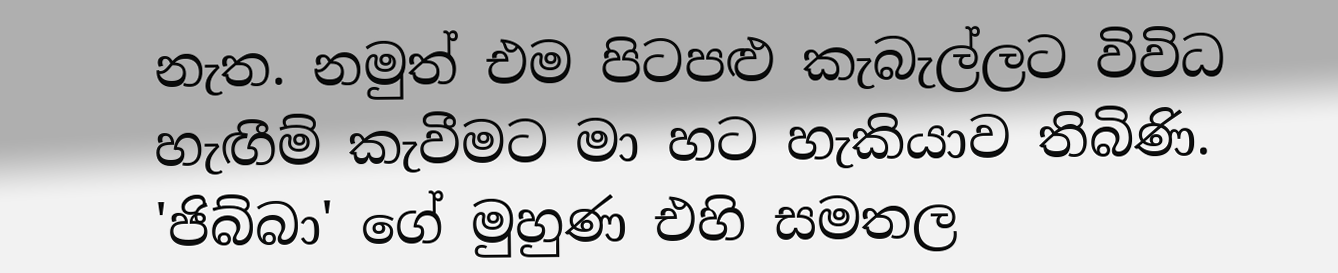නැත. නමුත් එම පිටපළු කැබැල්ලට විවිධ හැඟීම් කැවීමට මා හට හැකියාව තිබිණි. 'ජිබ්බා' ගේ මුහුණ එහි සමතල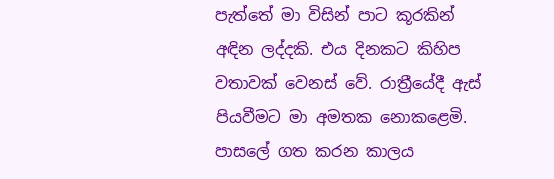පැත්තේ මා විසින් පාට කූරකින් අඳින ලද්දකි. එය දිනකට කිහිප වතාවක් වෙනස් වේ. රාත්‍රීයේදී ඇස් පියවීමට මා අමතක නොකළෙමි. පාසලේ ගත කරන කාලය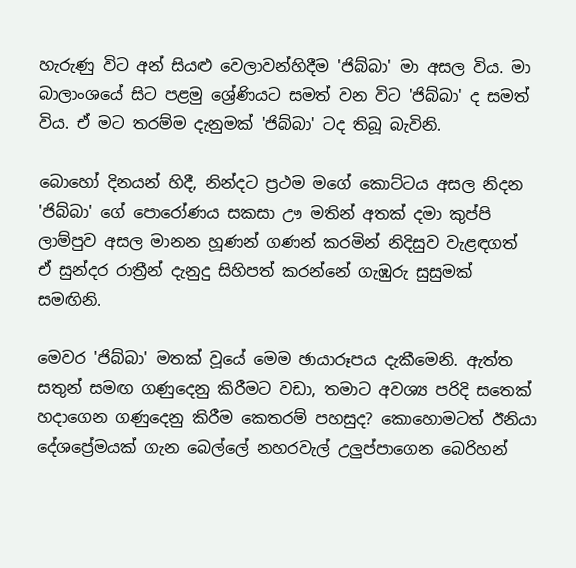හැරුණු විට අන් සියළු වෙලාවන්හිදීම 'ජිබ්බා' මා අසල විය. මා බාලාංශයේ සිට පළමු ශ්‍රේණියට සමත් වන විට 'ජිබ්බා' ද සමත් විය. ඒ මට තරම්ම දැනුමක් 'ජිබ්බා' ටද තිබූ බැවිනි.

බොහෝ දිනයන් හිදී, නින්දට ප්‍රථම මගේ කොට්ටය අසල නිදන 'ජිබ්බා' ගේ පොරෝණය සකසා ඌ මතින් අතක් දමා කුප්පි ලාම්පුව අසල මානන හූණන් ගණන් කරමින් නිදිසුව වැළඳගත් ඒ සුන්දර රාත්‍රීන් දැනුදු සිහිපත් කරන්නේ ගැඹුරු සුසුමක් සමඟිනි.

මෙවර 'ජිබ්බා' මතක් වූයේ මෙම ඡායාරූපය දැකීමෙනි. ඇත්ත සතුන් සමඟ ගණුදෙනු කිරීමට වඩා, තමාට අවශ්‍ය පරිදි සතෙක් හදාගෙන ගණුදෙනු කිරීම කෙතරම් පහසුද? කොහොමටත් ඊනියා දේශප්‍රේමයක් ගැන ‍බෙල්ලේ නහරවැල් උලුප්පාගෙන බෙරිහන්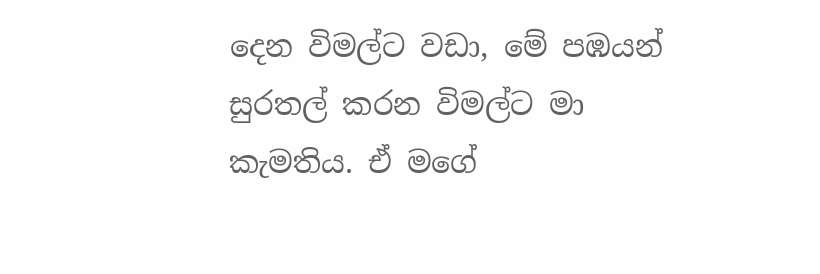දෙන විමල්ට වඩා, මේ පඹයන් සුරතල් කරන විමල්ට මා කැමතිය. ඒ මගේ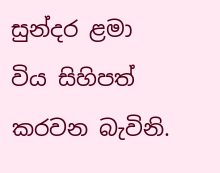සුන්දර ළමා විය සිහිපත් කරවන බැවිනි.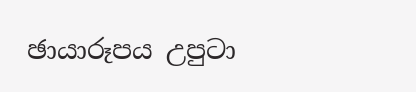ඡායාරූපය උපුටා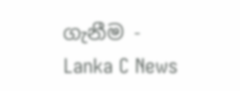ගැනීම - Lanka C News